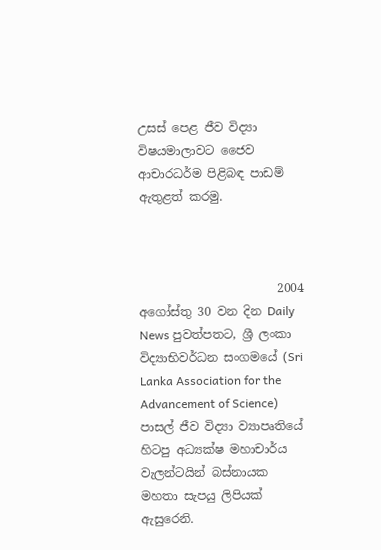උසස් පෙළ ජීව විද්‍යා විෂයමාලාවට ජෛව ආචාරධර්ම පිළිබඳ පාඩම් ඇතුළත් කරමු.



                       2004 අගෝස්තු 30 වන දින Daily News පුවත්පතට, ශ්‍රී ලංකා විද්‍යාභිවර්ධන සංගමයේ (Sri Lanka Association for the Advancement of Science) පාසල් ජීව විද්‍යා ව්‍යාපෘතියේ හිටපු අධ්‍යක්ෂ මහාචාර්ය වැලන්ටයින් බස්නායක මහතා සැපයු ලිපියක් ඇසුරෙනි.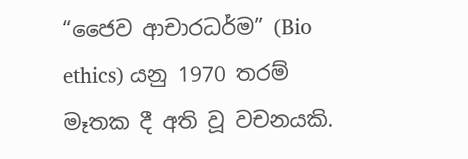“ජෛව ආචාරධර්ම” (Bio ethics) යනු 1970 තරම් මෑතක දී අති වූ වචනයකි.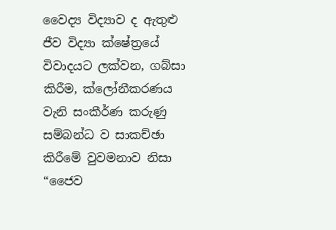වෛද්‍ය විද්‍යාව ද ඇතුළු ජීව විද්‍යා ක්ෂේත්‍රයේ විවාදයට ලක්වන, ගබ්සා කිරීම, ක්ලෝනීකරණය වැනි සංකීර්ණ කරුණු සම්බන්ධ ව සාකච්ඡා කිරීමේ වුවමනාව නිසා “ජෛව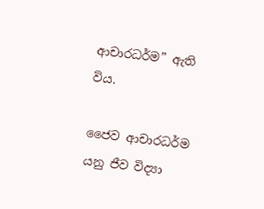ආචාරධර්ම” ඇති විය.

ජෛව ආචාරධර්ම යනු ජීව විද්‍යා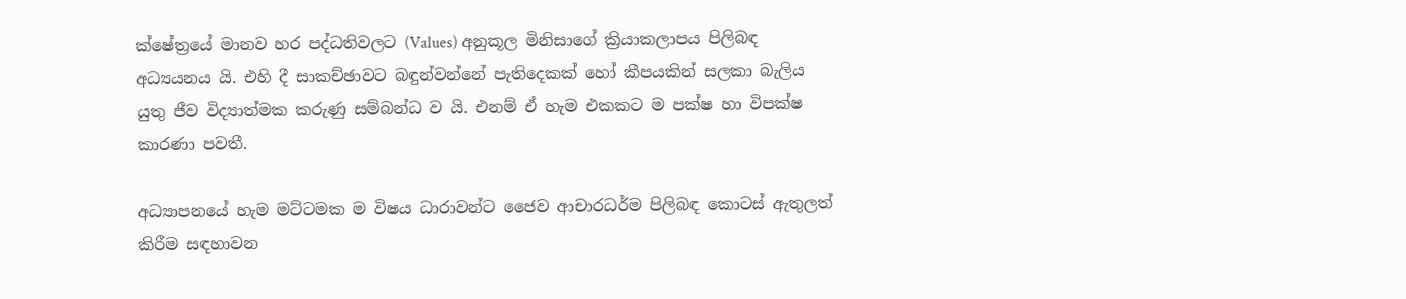ක්ෂේත්‍රයේ මානව හර පද්ධතිවලට (Values) අනුකූල මිනිසාගේ ක්‍රියාකලාපය පිලිබඳ අධ්‍යයනය යි. එහි දී සාකච්ඡාවට බඳුන්වන්නේ පැතිදෙකක් හෝ කීපයකින් සලකා බැලිය යුතු ජීව විද්‍යාත්මක කරුණු සම්බන්ධ ව යි. එනම් ඒ හැම එකකට ම පක්ෂ හා විපක්ෂ කාරණා පවතී.

අධ්‍යාපනයේ හැම මට්ටමක ම විෂය ධාරාවන්ට ජෛව ආචාරධර්ම පිලිබඳ කොටස් ඇතුලත් කිරීම සඳහාවන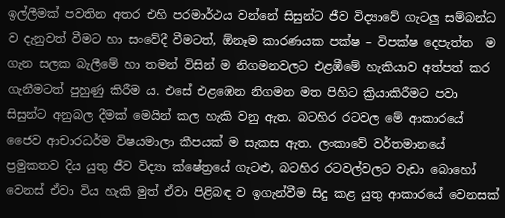ඉල්ලීමක් පවතින අතර එහි පරමාර්ථය වන්නේ සිසුන්ට ජීව විද්‍යාවේ ගැටලු සම්බන්ධ ව දැනුවත් වීමට හා සංවේදී වීමටත්, ඕනෑම කාරණයක පක්ෂ – විපක්ෂ දෙපැත්ත  ම ගැන සලක බැලීමේ හා තමන් විසින් ම නිගමනවලට එළඹීමේ හැකියාව අත්පත් කර ගැනීමටත් පුහුණු කිරීම ය. එසේ එළඹෙන නිගමන මත පිහිට ක්‍රියාකිරීමට පවා සිසුන්ට අනුබල දීමක් මෙයින් කල හැකි වනු ඇත. බටහිර රටවල මේ ආකාරයේ ජෛව ආචාරධර්ම විෂයමාලා කීපයක් ම සැකස ඇත. ලංකාවේ වර්තමානයේ ප්‍රමුකතව දිය යුතු ජීව විද්‍යා ක්ෂේත්‍රයේ ගැටළු, බටහිර රටවල්වලට වැඩා බොහෝ වෙනස් ඒවා විය හැකි මුත් ඒවා පිළිබඳ ව ඉගැන්වීම සිදු කළ යුතු ආකාරයේ වෙනසක්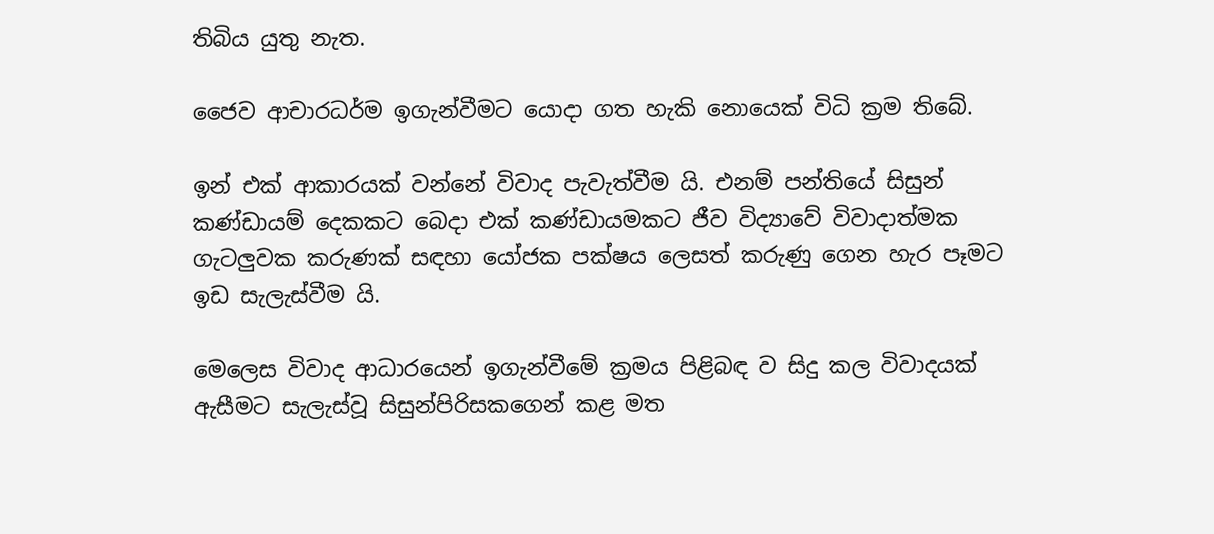තිබිය යුතු නැත.

ජෛව ආචාරධර්ම ඉගැන්වීමට යොදා ගත හැකි නොයෙක් විධි ක්‍රම තිබේ.

ඉන් එක් ආකාරයක් වන්නේ විවාද පැවැත්වීම යි. එනම් පන්තියේ සිසුන් කණ්ඩායම් දෙකකට බෙදා එක් කණ්ඩායමකට ජීව විද්‍යාවේ විවාදාත්මක ගැටලුවක කරුණක් සඳහා යෝජක පක්ෂය ලෙසත් කරුණු ගෙන හැර පෑමට ඉඩ සැලැස්වීම යි.

මෙලෙස විවාද ආධාරයෙන් ඉගැන්වීමේ ක්‍රමය පිළිබඳ ව සිදු කල විවාදයක් ඇසීමට සැලැස්වූ සිසුන්පිරිසකගෙන් කළ මත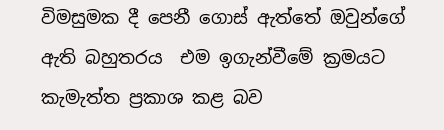විමසුමක දී පෙනී ගොස් ඇත්තේ ඔවුන්ගේ ඇති බහුතරය  එම ඉගැන්වීමේ ක්‍රමයට කැමැත්ත ප්‍රකාශ කළ බව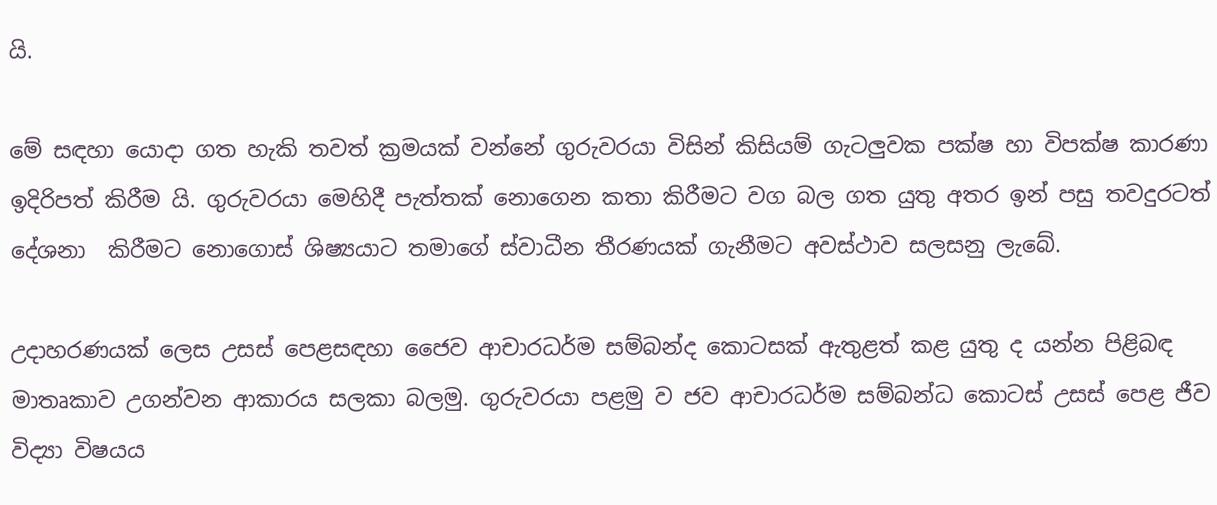යි.

මේ සඳහා යොදා ගත හැකි තවත් ක්‍රමයක් වන්නේ ගුරුවරයා විසින් කිසියම් ගැටලුවක පක්ෂ හා විපක්ෂ කාරණා ඉදිරිපත් කිරීම යි. ගුරුවරයා මෙහිදී පැත්තක් නොගෙන කතා කිරීමට වග බල ගත යුතු අතර ඉන් පසු තවදුරටත් දේශනා  කිරීමට නොගොස් ශිෂ්‍යයාට තමාගේ ස්වාධීන තීරණයක්‌ ගැනීමට අවස්ථාව සලසනු ලැබේ.

උදාහරණයක් ලෙස උසස් පෙළසඳහා ජෛව ආචාරධර්ම සම්බන්ද කොටසක් ඇතුළත් කළ යුතු ද යන්න පිළිබඳ මාතෘකාව උගන්වන ආකාරය සලකා බලමු. ගුරුවරයා පළමු ව ජව ආචාරධර්ම සම්බන්ධ කොටස් උසස් පෙළ ජීව විද්‍යා විෂයය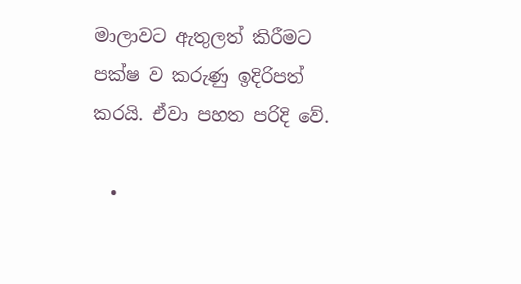මාලාවට ඇතුලත් කිරීමට පක්ෂ ව කරුණු ඉදිරිපත් කරයි. ඒවා පහත පරිදි වේ.

  •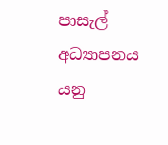පාසැල් අධ්‍යාපනය යනු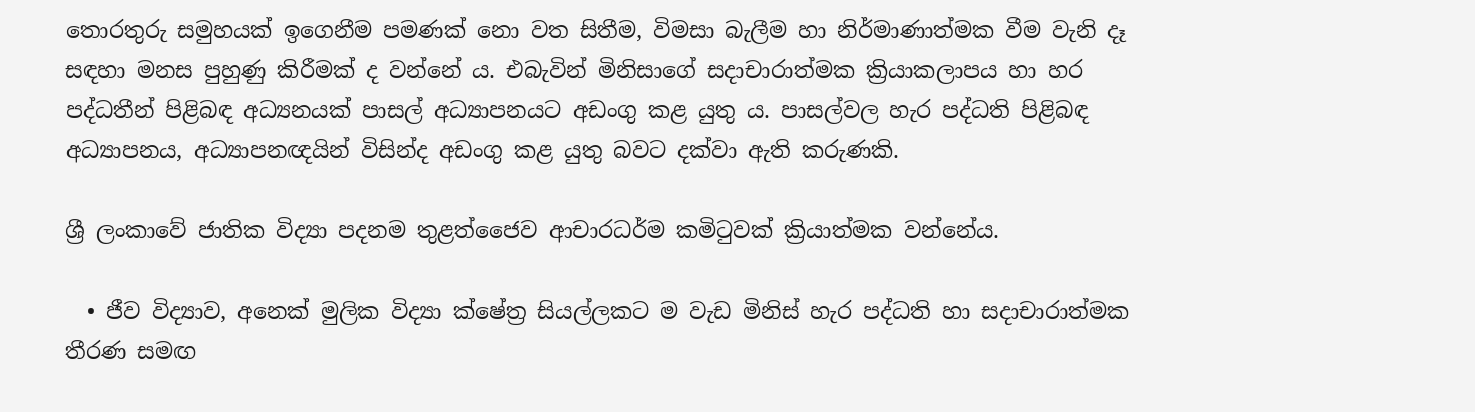තොරතුරු සමුහයක් ඉගෙනීම පමණක් නො වත සිතීම, විමසා බැලීම හා නිර්මාණාත්මක වීම වැනි දෑ සඳහා මනස පුහුණු කිරීමක් ද වන්නේ ය. එබැවින් මිනිසාගේ සදාචාරාත්මක ක්‍රියාකලාපය හා හර පද්ධතීන් පිළිබඳ අධ්‍යනයක් පාසල් අධ්‍යාපනයට අඩංගු කළ යුතු ය. පාසල්වල හැර පද්ධති පිළිබඳ අධ්‍යාපනය, අධ්‍යාපනඥයින් විසින්ද අඩංගු කළ යුතු බවට දක්වා ඇති කරුණකි.

ශ්‍රී ලංකාවේ ජාතික විද්‍යා පදනම තුළත්ජෛව ආචාරධර්ම කමිටුවක් ක්‍රියාත්මක වන්නේය.

  • ජීව විද්‍යාව, අනෙක් මුලික විද්‍යා ක්ෂේත්‍ර සියල්ලකට ම වැඩ මිනිස් හැර පද්ධති හා සදාචාරාත්මක තීරණ සමඟ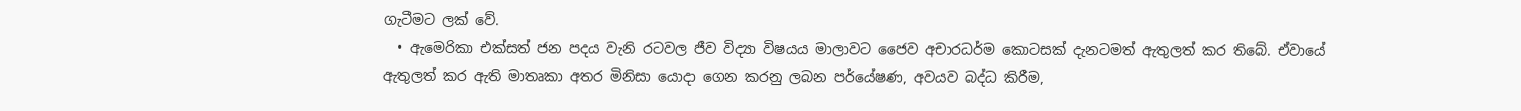ගැටීමට ලක් වේ.
  • ඇමෙරිකා එක්සත් ජන පදය වැනි රටවල ජීව විද්‍යා විෂයය මාලාවට ජෛව අචාරධර්ම කොටසක් දැනටමත් ඇතුලත් කර තිබේ. ඒවායේ ඇතුලත් කර ඇති මාතෘකා අතර මිනිසා යොදා ගෙන කරනු ලබන පර්යේෂණ, අවයව බද්ධ කිරීම,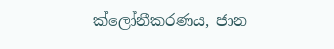ක්ලෝනීකරණය, ජාන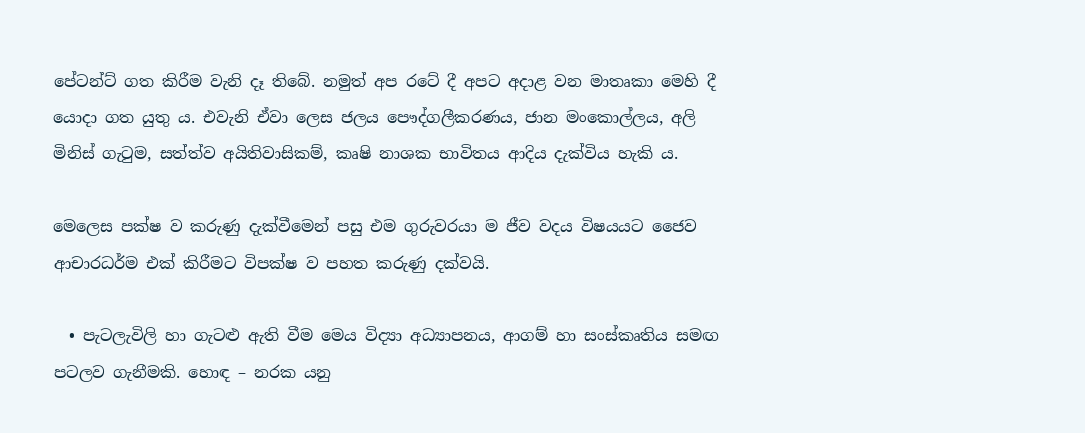පේටන්ට් ගත කිරීම වැනි දෑ තිබේ. නමුත් අප රටේ දී අපට අදාළ වන මාතෘකා මෙහි දී යොදා ගත යුතු ය. එවැනි ඒවා ලෙස ජලය පෞද්ගලීකරණය, ජාන මංකොල්ලය, අලි මිනිස් ගැටුම, සත්ත්ව අයිතිවාසිකම්, කෘෂි නාශක භාවිතය ආදිය දැක්විය හැකි ය.

මෙලෙස පක්ෂ ව කරුණු දැක්වීමෙන් පසු එම ගුරුවරයා ම ජීව වදය විෂයයට ජෛව ආචාරධර්ම එක් කිරීමට විපක්ෂ ව පහත කරුණු දක්වයි.

  • පැටලැවිලි හා ගැටළු ඇති වීම මෙය විද්‍යා අධ්‍යාපනය, ආගම් හා සංස්කෘතිය සමඟ පටලව ගැනීමකි. හොඳ – නරක යනු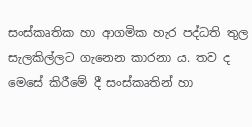සංස්කෘතික හා ආගමික හැර පද්ධති තුල සැලකිල්ලට ගැනෙන කාරනා ය. තව ද මෙසේ කිරීමේ දී සංස්කෘතින් හා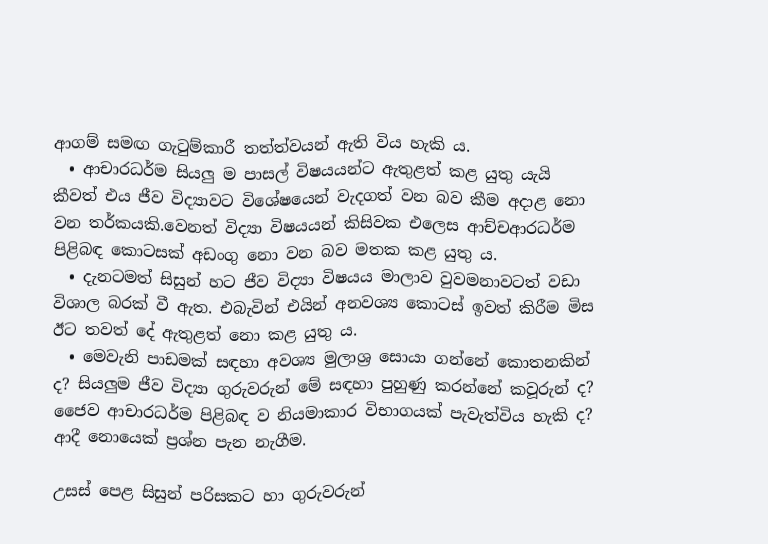ආගම් සමඟ ගැටුම්කාරී තත්ත්වයන් ඇති විය හැකි ය.
  • ආචාරධර්ම සියලු ම පාසල් විෂයයන්ට ඇතුළත් කළ යුතු යැයි කීවත් එය ජීව විද්‍යාවට විශේෂයෙන් වැදගත් වන බව කීම අදාළ නො වන තර්කයකි.වෙනත් විද්‍යා විෂයයන් කිසිවක එලෙස ආච්චආරධර්ම පිළිබඳ කොටසක් අඩංගු නො වන බව මතක කළ යුතු ය.
  • දැනටමත් සිසුන් හට ජීව විද්‍යා විෂයය මාලාව වුවමනාවටත් වඩා විශාල බරක් වී ඇත. එබැවින් එයින් අනවශ්‍ය කොටස් ඉවත් කිරීම මිස ඊට තවත් දේ ඇතුළත් නො කළ යුතු ය.
  • මෙවැනි පාඩමක් සඳහා අවශ්‍ය මුලාශ්‍ර සොයා ගන්නේ කොතනකින් ද? සියලුම ජීව විද්‍යා ගුරුවරුන් මේ සඳහා පුහුණු කරන්නේ කවූරුන් ද? ජෛව ආචාරධර්ම පිළිබඳ ව නියමාකාර විභාගයක් පැවැත්විය හැකි ද? ආදී නොයෙක් ප්‍රශ්න පැන නැගීම.

උසස් පෙළ සිසුන් පරිසකට හා ගුරුවරුන්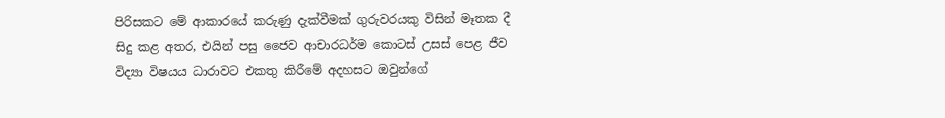පිරිසකට මේ ආකාරයේ කරුණු දැක්වීමක් ගුරුවරයකු විසින් මෑතක දී සිදු කළ අතර, එයින් පසු ජෛව ආචාරධර්ම කොටස් උසස් පෙළ ජීව විද්‍යා විෂයය ධාරාවට එකතු කිරීමේ අදහසට ඔවුන්ගේ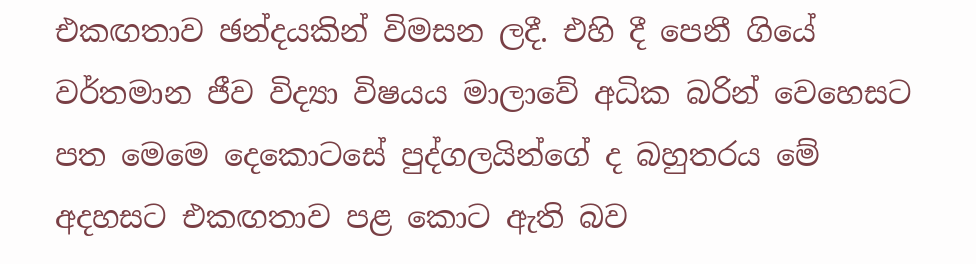එකඟතාව ඡන්දයකින් විමසන ලදී. එහි දී පෙනී ගියේ වර්තමාන ජීව විද්‍යා විෂයය මාලාවේ අධික බරින් වෙහෙසට පත මෙමෙ දෙකොටසේ පුද්ගලයින්ගේ ද බහුතරය මේ අදහසට එකඟතාව පළ කොට ඇති බව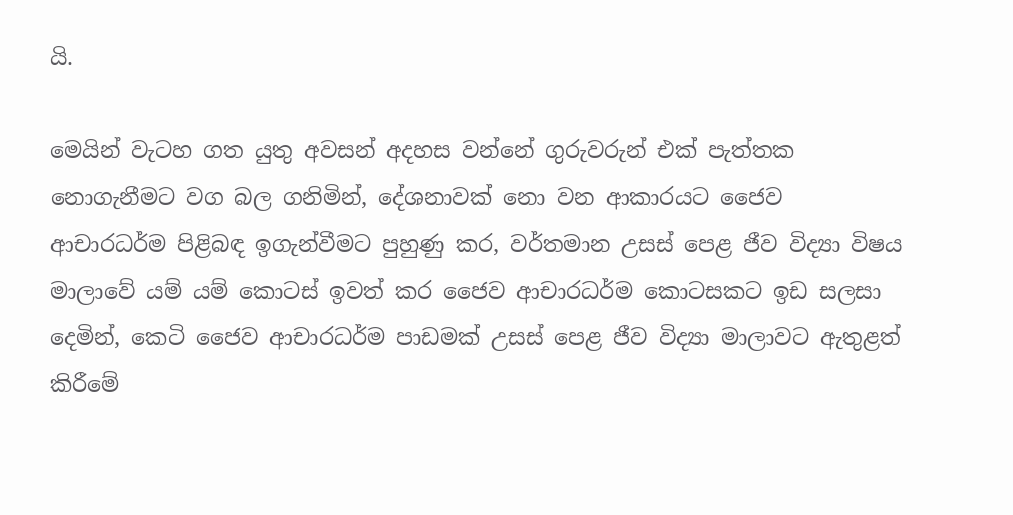යි.

මෙයින් වැටහ ගත යුතු අවසන් අදහස වන්නේ ගුරුවරුන් එක් පැත්තක නොගැනීමට වග බල ගනිමින්, දේශනාවක් නො වන ආකාරයට ජෛව ආචාරධර්ම පිළිබඳ ඉගැන්වීමට පුහුණු කර, වර්තමාන උසස් පෙළ ජීව විද්‍යා විෂය මාලාවේ යම් යම් කොටස් ඉවත් කර ජෛව ආචාරධර්ම කොටසකට ඉඩ සලසා දෙමින්, කෙටි ජෛව ආචාරධර්ම පාඩමක් උසස් පෙළ ජීව විද්‍යා මාලාවට ඇතුළත් කිරීමේ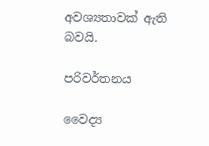අවශ්‍යතාවක් ඇති බවයි.

පරිවර්තනය

වෛද්‍ය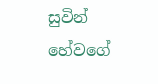සුවින් හේවගේ